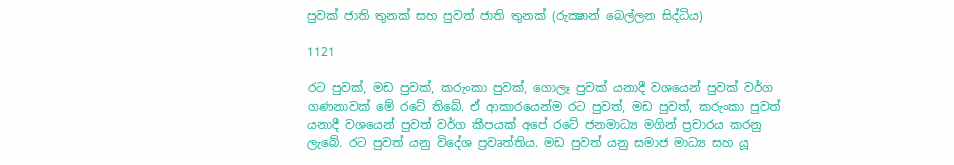පුවක් ජාති තුනක් සහ පුවත් ජාති තුනක් (රුක්‍ෂාන් බෙල්ලන සිද්ධිය)

1121

රට පුවක්, මඩ පුවක්, කරුංකා පුවක්, ගොලෑ පුවක් යනාදී වශයෙන් පුවක් වර්ග ගණනාවක් මේ රටේ තිබේ. ඒ ආකාරයෙන්ම රට පුවත්, මඩ පුවත්, කරුංකා පුවත් යනාදී වශයෙන් පුවත් වර්ග කීපයක් අපේ රටේ ජනමාධ්‍ය මගින් ප්‍රචාරය කරනු ලැබේ. රට පුවත් යනු විදේශ ප්‍රවෘත්තිය. මඩ පුවත් යනු සමාජ මාධ්‍ය සහ යූ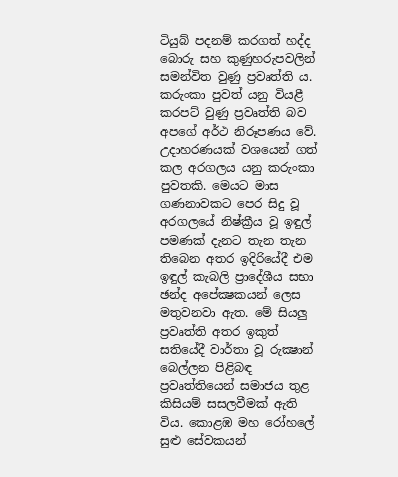ටියුබ් පදනම් කරගත් හද්ද බොරු සහ කුණුහරුපවලින් සමන්විත වුණු ප්‍රවෘත්ති ය. කරුංකා පුවත් යනු වියළී කරපට් වුණු ප්‍රවෘත්ති බව අපගේ අර්ථ නිරූපණය වේ. උදාහරණයක් වශයෙන් ගත් කල අරගලය යනු කරුංකා පුවතකි. මෙයට මාස ගණනාවකට පෙර සිදු වූ අරගලයේ නිෂ්ක්‍රීය වූ ඉඳුල් පමණක් දැනට තැන තැන තිබෙන අතර ඉදිරියේදී එම ඉඳුල් කැබලි ප්‍රාදේශීය සභා ඡන්ද අපේක්‍ෂකයන් ලෙස මතුවනවා ඇත. මේ සියලු ප්‍රවෘත්ති අතර ඉකුත් සතියේදී වාර්තා වූ රුක්‍ෂාන් බෙල්ලන පිළිබඳ ප්‍රවෘත්තියෙන් සමාජය තුළ කිසියම් සසලවීමක් ඇති විය. කොළඹ මහ රෝහලේ සුළු සේවකයන්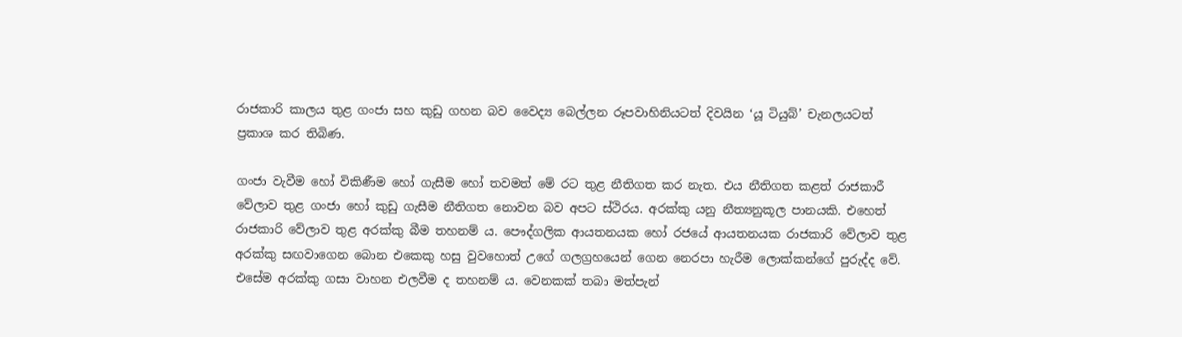රාජකාරි කාලය තුළ ගංජා සහ කුඩු ගහන බව වෛද්‍ය බෙල්ලන රූපවාහිනියටත් දිවයින ‘යූ ටියුබ්’ චැනලයටත් ප්‍රකාශ කර තිබිණ.

ගංජා වැවීම හෝ විකිණීම හෝ ගැසීම හෝ තවමත් මේ රට තුළ නීතිගත කර නැත. එය නීතිගත කළත් රාජකාරී වේලාව තුළ ගංජා හෝ කුඩු ගැසීම නීතිගත නොවන බව අපට ස්ථිරය. අරක්කු යනු නීත්‍යනුකූල පානයකි. එහෙත් රාජකාරි වේලාව තුළ අරක්කු බීම තහනම් ය. පෞද්ගලික ආයතනයක හෝ රජයේ ආයතනයක රාජකාරි වේලාව තුළ අරක්කු සඟවාගෙන බොන එකෙකු හසු වුවහොත් උගේ ගලග්‍රහයෙන් ගෙන නෙරපා හැරීම ලොක්කන්ගේ පුරුද්ද වේ. එසේම අරක්කු ගසා වාහන එලවීම ද තහනම් ය. වෙනකක් තබා මත්පැන්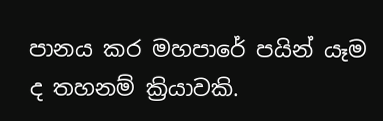පානය කර මහපාරේ පයින් යෑම ද තහනම් ක්‍රියාවකි.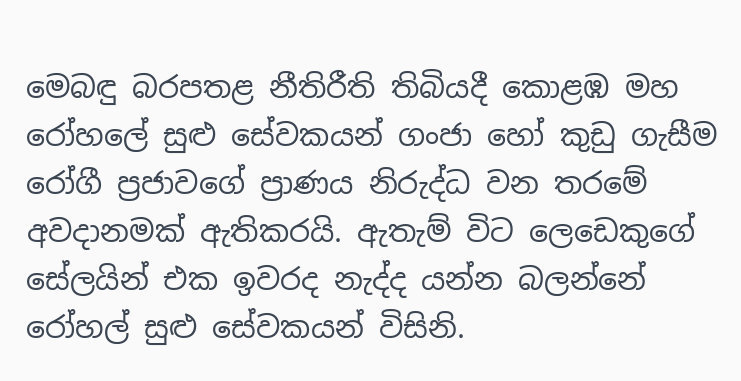මෙබඳු බරපතළ නීතිරීති තිබියදී කොළඹ මහ රෝහලේ සුළු සේවකයන් ගංජා හෝ කුඩු ගැසීම රෝගී ප්‍රජාවගේ ප්‍රාණය නිරුද්ධ වන තරමේ අවදානමක් ඇතිකරයි. ඇතැම් විට ලෙඩෙකුගේ සේලයින් එක ඉවරද නැද්ද යන්න බලන්නේ රෝහල් සුළු සේවකයන් විසිනි.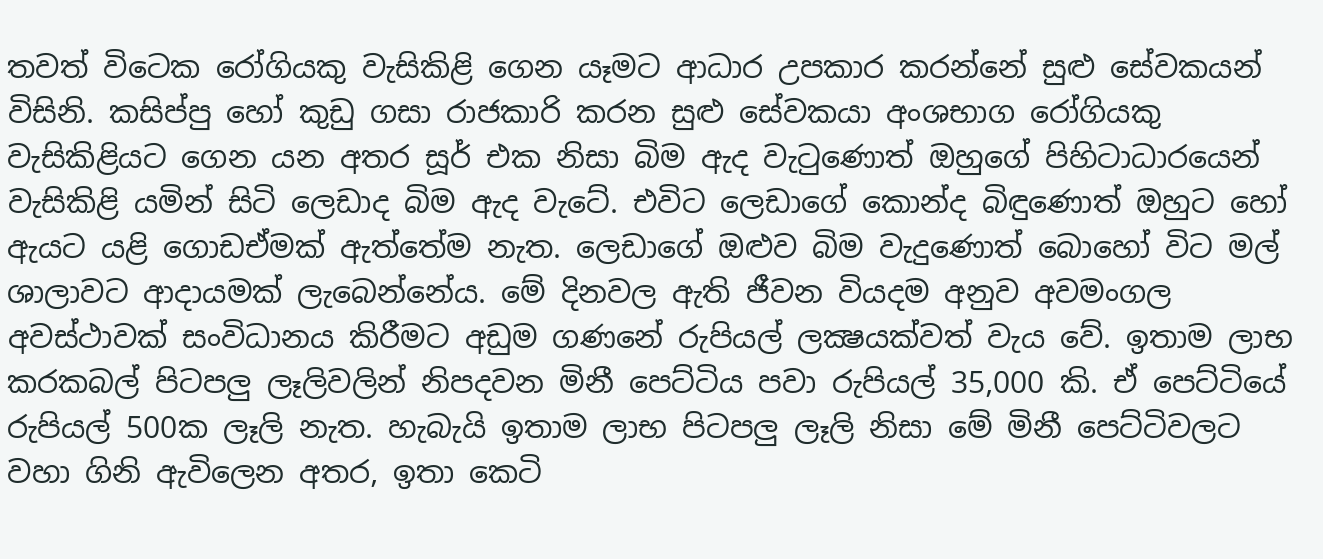තවත් විටෙක රෝගියකු වැසිකිළි ගෙන යෑමට ආධාර උපකාර කරන්නේ සුළු සේවකයන් විසිනි. කසිප්පු හෝ කුඩු ගසා රාජකාරි කරන සුළු සේවකයා අංශභාග රෝගියකු වැසිකිළියට ගෙන යන අතර සූර් එක නිසා බිම ඇද වැටුණොත් ඔහුගේ පිහිටාධාරයෙන් වැසිකිළි යමින් සිටි ලෙඩාද බිම ඇද වැටේ. එවිට ලෙඩාගේ කොන්ද බිඳුණොත් ඔහුට හෝ ඇයට යළි ගොඩඒමක් ඇත්තේම නැත. ලෙඩාගේ ඔළුව බිම වැදුණොත් බොහෝ විට මල් ශාලාවට ආදායමක් ලැබෙන්නේය. මේ දිනවල ඇති ජීවන වියදම අනුව අවමංගල අවස්ථාවක් සංවිධානය කිරීමට අඩුම ගණනේ රුපියල් ලක්‍ෂයක්වත් වැය වේ. ඉතාම ලාභ කරකබල් පිටපලු ලෑලිවලින් නිපදවන මිනී පෙට්ටිය පවා රුපියල් 35,000 කි. ඒ පෙට්ටියේ රුපියල් 500ක ලෑලි නැත. හැබැයි ඉතාම ලාභ පිටපලු ලෑලි නිසා මේ මිනී පෙට්ටිවලට වහා ගිනි ඇවිලෙන අතර, ඉතා කෙටි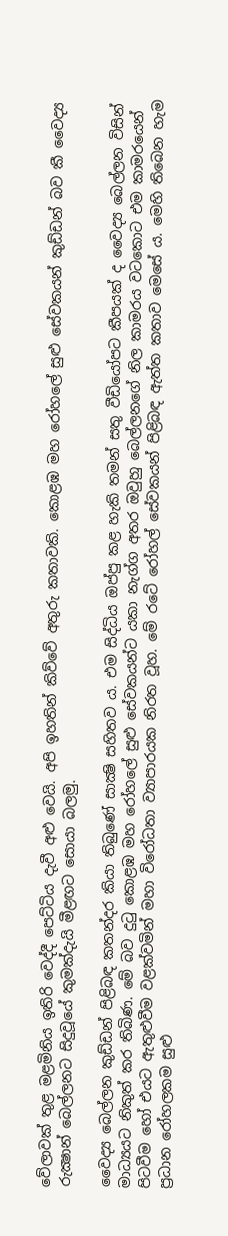වේලාවක් තුළ මළමිනිය ඉතිරි වෙද්දී පෙට්ටිය දැවී අළු වෙයි. අපි ඉහතින් කිව්වේ අතුරු කතාවකි. කොළඹ මහ රෝහලේ සුළු සේවකයන් කුඩ්ඩන් බව කී වෛද්‍ය රුක්‍ෂාන් බෙල්ලනට සිදුවූයේ කුමක්දැයි මීළඟට සොයා බලමු.

වෛද්‍ය බෙල්ලන කුඩ්ඩන් පිළිබඳ කතන්දර කියා තිබුණේ සාක්‍ෂි සහිතව ය. එම සිද්ධිය ඔප්පු කළ හැකි තමන් සතු වීඩියෝපට කීපයක් ද වෛද්‍ය බෙල්ලන විසින් මාධ්‍යයට නිකුත් කර තිබිණ. මේ බව දුටු කොළඹ මහ රෝහලේ සුළු සේවකයන්ට යකා නැග්ග අතර ඔවුහු බෙල්ලනගේ නිල කාමරය වටකොට එම කාමරයෙන් පිටවීම හෝ එයට ඇතුළුවීම වළක්වමින් මහා විරෝධතා ව්‍යාපාරයක නිරත වූහ. මේ රටේ රෝහල් සේවකයන් පිළිබඳ ඇත්ත කතාව මෙසේ ය. මෙහි තිබෙන හැම ප්‍රධාන රෝහලකම සුළු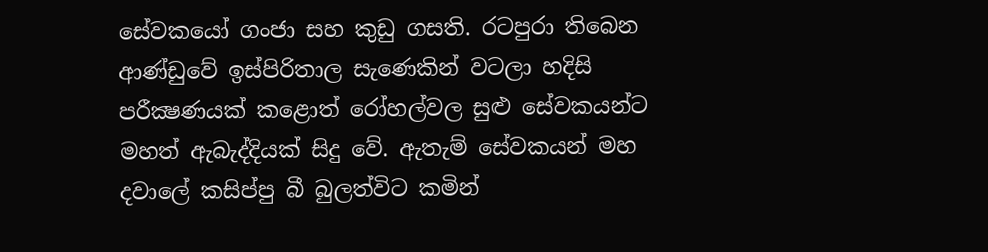සේවකයෝ ගංජා සහ කුඩු ගසති. රටපුරා තිබෙන ආණ්ඩුවේ ඉස්පිරිතාල සැණෙකින් වටලා හදිසි පරීක්‍ෂණයක් කළොත් රෝහල්වල සුළු සේවකයන්ට මහත් ඇබැද්දියක් සිදු වේ. ඇතැම් සේවකයන් මහ දවාලේ කසිප්පු බී බුලත්විට කමින්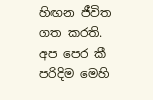හිඟන ජීවිත ගත කරති. අප පෙර කී පරිදිම මෙහි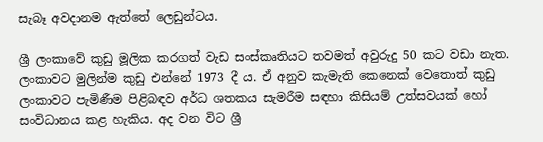සැබෑ අවදානම ඇත්තේ ලෙඩුන්ටය.

ශ්‍රී ලංකාවේ කුඩු මූලික කරගත් වැඩ සංස්කෘතියට තවමත් අවුරුදු 50 කට වඩා නැත. ලංකාවට මුලින්ම කුඩු එන්නේ 1973 දී ය. ඒ අනුව කැමැති කෙනෙක් වෙතොත් කුඩු ලංකාවට පැමිණීම පිළිබඳව අර්ධ ශතකය සැමරීම සඳහා කිසියම් උත්සවයක් හෝ සංවිධානය කළ හැකිය. අද වන විට ශ්‍රී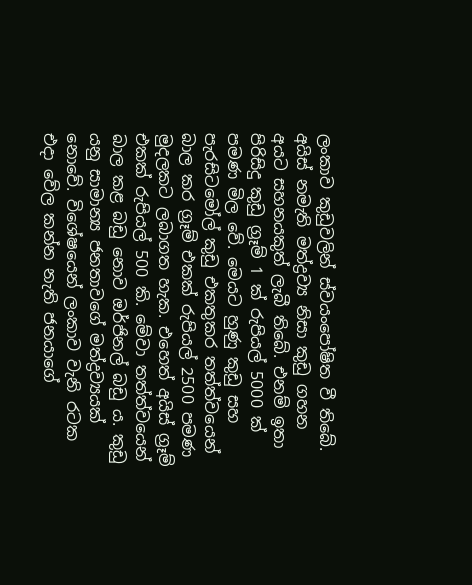ලංකාව කුඩුවලින් ස්වයංපෝෂිත වී තිබේ. අයිස් නමැති මත්ද්‍රව්‍ය නිසා කුඩු ගහන අයට සහනයකුත් ලැබී තිබේ. එනම් ඉතා පිරිසිදු කුඩු ග්‍රෑම් 1 ක් රුපියල් 5000 ක් පමණ මිල වේ. මෙයට හුණු කුඩු සහ පැරසිටමෝල් කුඩු එකතුකර තත්ත්වයෙන් බාල කර ග්‍රෑම් එකක් රුපියල් 2500 පමණ මුදලකට ලබාගත හැක. එහෙත් අයිස් ග්‍රෑම් එකක් රුපියල් 500 කි. මේවා තත්ත්වයෙන් බාල කළ බඩු නොව ඔර්ජිනල් බඩු ය. කුඩු යනු සාමාන්‍ය ජනතාවගේ මත්ද්‍රව්‍යයක් නොවේ. විශේෂයෙන් ලංකාව වැනි රටක එදා වේල කන්න නැති ජනයාගේ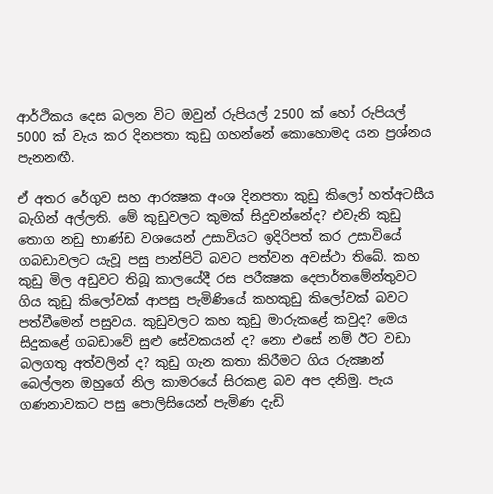ආර්ථිකය දෙස බලන විට ඔවුන් රුපියල් 2500 ක් හෝ රුපියල් 5000 ක් වැය කර දිනපතා කුඩු ගහන්නේ කොහොමද යන ප්‍රශ්නය පැනනඟී.

ඒ අතර රේගුව සහ ආරක්‍ෂක අංශ දිනපතා කුඩු කිලෝ හත්අටසීය බැගින් අල්ලති. මේ කුඩුවලට කුමක් සිදුවන්නේද? එවැනි කුඩු තොග නඩු භාණ්ඩ වශයෙන් උසාවියට ඉදිරිපත් කර උසාවියේ ගබඩාවලට යැවූ පසු පාන්පිටි බවට පත්වන අවස්ථා තිබේ. කහ කුඩු මිල අඩුවට තිබූ කාලයේදී රස පරීක්‍ෂක දෙපාර්තමේන්තුවට ගිය කුඩු කිලෝවක් ආපසු පැමිණියේ කහකුඩු කිලෝවක් බවට පත්වීමෙන් පසුවය. කුඩුවලට කහ කුඩු මාරුකළේ කවුද? මෙය සිදුකළේ ගබඩාවේ සුළු සේවකයන් ද? නො එසේ නම් ඊට වඩා බලගතු අත්වලින් ද? කුඩු ගැන කතා කිරීමට ගිය රුක්‍ෂාන් බෙල්ලන ඔහුගේ නිල කාමරයේ සිරකළ බව අප දනිමු. පැය ගණනාවකට පසු පොලිසියෙන් පැමිණ දැඩි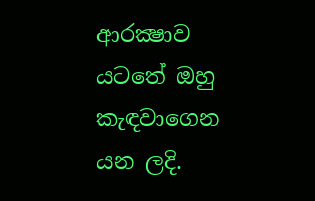ආරක්‍ෂාව යටතේ ඔහු කැඳවාගෙන යන ලදි.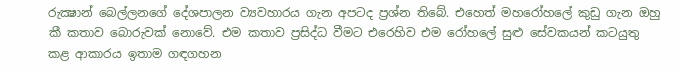රුක්‍ෂාන් බෙල්ලනගේ දේශපාලන ව්‍යවහාරය ගැන අපටද ප්‍රශ්න තිබේ. එහෙත් මහරෝහලේ කුඩු ගැන ඔහු කී කතාව බොරුවක් නොවේ. එම කතාව ප්‍රසිද්ධ වීමට එරෙහිව එම රෝහලේ සුළු සේවකයන් කටයුතු කළ ආකාරය ඉතාම ගඳගහන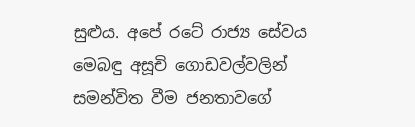සුළුය. අපේ රටේ රාජ්‍ය සේවය මෙබඳු අසූචි ගොඩවල්වලින් සමන්විත වීම ජනතාවගේ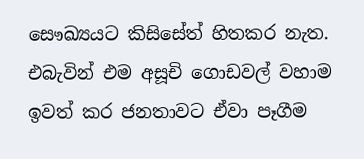සෞඛ්‍යයට කිසිසේත් හිතකර නැත. එබැවින් එම අසූචි ගොඩවල් වහාම ඉවත් කර ජනතාවට ඒවා පෑගීම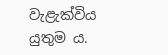වැළැක්විය යුතුම ය.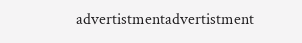advertistmentadvertistment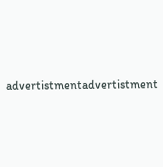advertistmentadvertistment